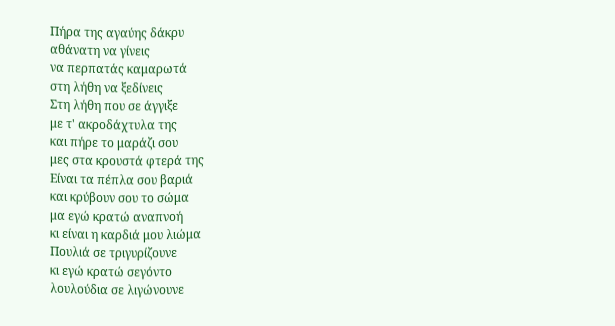Πήρα της αγαύης δάκρυ
αθάνατη να γίνεις
να περπατάς καμαρωτά
στη λήθη να ξεδίνεις
Στη λήθη που σε άγγιξε
με τ' ακροδάχτυλα της
και πήρε το μαράζι σου
μες στα κρουστά φτερά της
Είναι τα πέπλα σου βαριά
και κρύβουν σου το σώμα
μα εγώ κρατώ αναπνοή
κι είναι η καρδιά μου λιώμα
Πουλιά σε τριγυρίζουνε
κι εγώ κρατώ σεγόντο
λουλούδια σε λιγώνουνε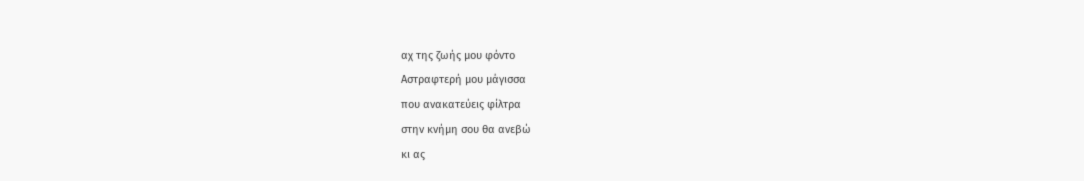αχ της ζωής μου φόντο
Αστραφτερή μου μάγισσα
που ανακατεύεις φίλτρα
στην κνήμη σου θα ανεβώ
κι ας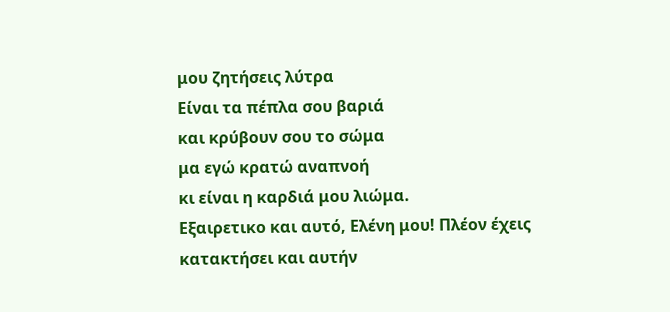μου ζητήσεις λύτρα
Είναι τα πέπλα σου βαριά
και κρύβουν σου το σώμα
μα εγώ κρατώ αναπνοή
κι είναι η καρδιά μου λιώμα.
Εξαιρετικο και αυτό, Ελένη μου! Πλέον έχεις κατακτήσει και αυτήν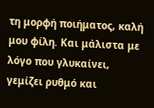τη μορφή ποιήματος, καλή μου φίλη. Και μάλιστα με λόγο που γλυκαίνει, γεμίζει ρυθμό και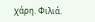χάρη. Φιλιά.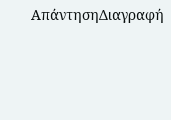ΑπάντησηΔιαγραφή